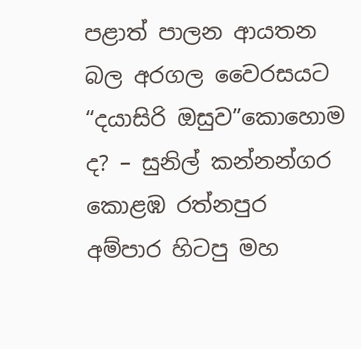පළාත් පාලන ආයතන බල අරගල වෛරසයට “දයාසිරි ඔසුව”කොහොම ද? – සුනිල් කන්නන්ගර කොළඹ රත්නපුර අම්පාර හිටපු මහ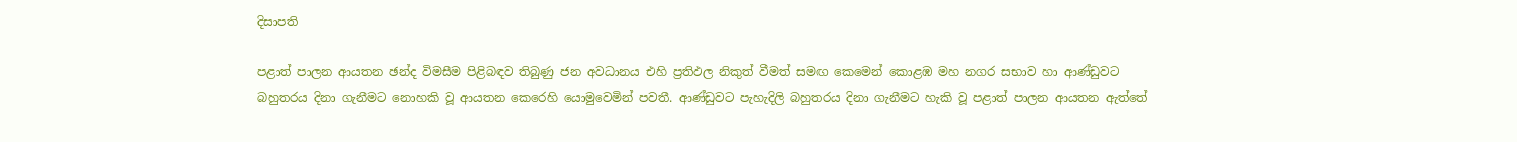දිසාපති

පළාත් පාලන ආයතන ඡන්ද විමසීම පිළිබඳව තිබුණු ජන අවධානය එහි ප්‍රතිඵල නිකුත් වීමත් සමඟ කෙමෙන් කොළඹ මහ නගර සභාව හා ආණ්ඩුවට බහුතරය දිනා ගැනීමට නොහකි වූ ආයතන කෙරෙහි යොමුවෙමින් පවතී. ආණ්ඩුවට පැහැදිලි බහුතරය දිනා ගැනීමට හැකි වූ පළාත් පාලන ආයතන ඇත්තේ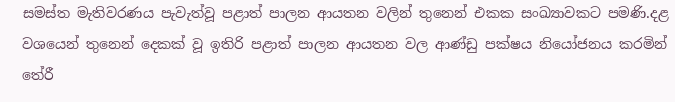සමස්ත මැතිවරණය පැවැත්වූ පළාත් පාලන ආයතන වලින් තුනෙන් එකක සංඛ්‍යාවකට පමණි.දළ වශයෙන් තුනෙන් දෙකක් වූ ඉතිරි පළාත් පාලන ආයතන වල ආණ්ඩු පක්ෂය නියෝජනය කරමින් තේරී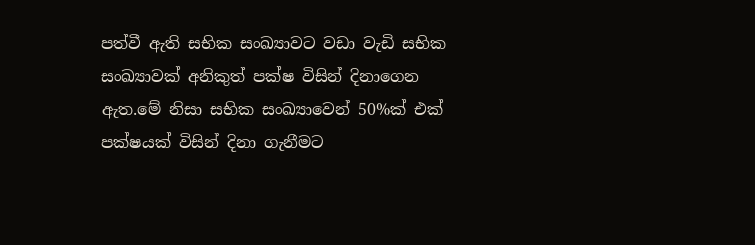පත්වී ඇති සභික සංඛ්‍යාවට වඩා වැඩි සභික සංඛ්‍යාවක් අනිකුත් පක්ෂ විසින් දිනාගෙන ඇත.මේ නිසා සභික සංඛ්‍යාවෙන් 50%ක් එක් පක්ෂයක් විසින් දිනා ගැනීමට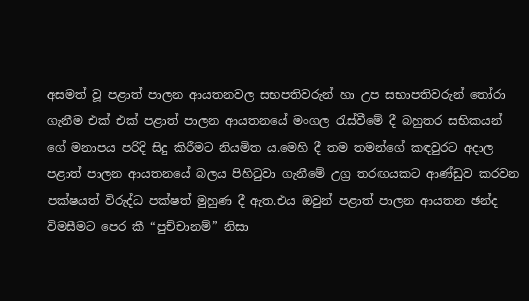අසමත් වූ පළාත් පාලන ආයතනවල සභපතිවරුන් හා උප සභාපතිවරුන් තෝරා ගැනීම එක් එක් පළාත් පාලන ආයතනයේ මංගල රැස්වීමේ දී බහුතර සභිකයන් ගේ මනාපය පරිදි සිදු කිරීමට නියමිත ය.මෙහි දී තම තමන්ගේ කඳවුරට අදාල පළාත් පාලන ආයතනයේ බලය පිහිටුවා ගැනීමේ උග්‍ර තරඟයකට ආණ්ඩුව කරවන පක්ෂයත් විරුද්ධ පක්ෂත් මුහුණ දී ඇත.එය ඔවුන් පළාත් පාලන ආයතන ඡන්ද විමසීමට පෙර කී “පුච්චානම්” නිසා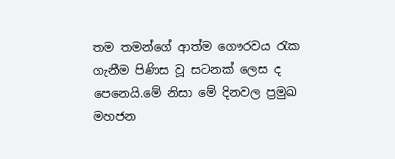තම තමන්ගේ ආත්ම ගෞරවය රැක ගැනීම පිණිස වූ සටනක් ලෙස ද පෙනෙයි.මේ නිසා මේ දිනවල ප්‍රමුඛ මහජන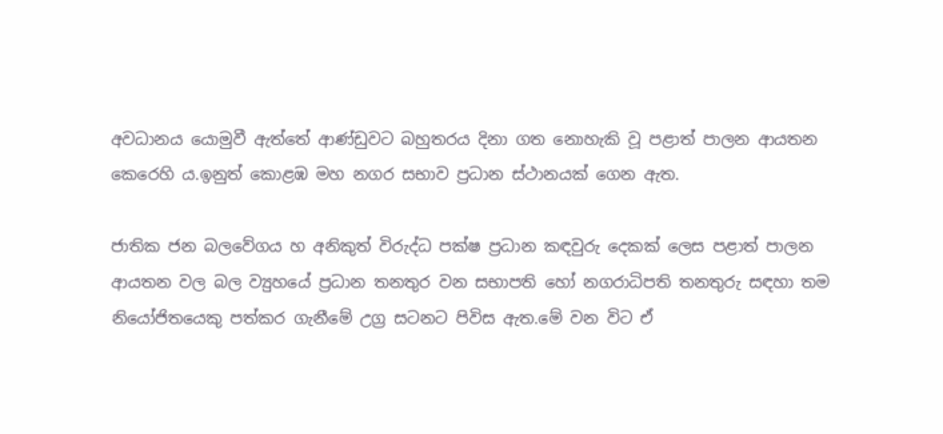අවධානය යොමුවී ඇත්තේ ආණ්ඩුවට බහුතරය දිනා ගත නොහැකි වූ පළාත් පාලන ආයතන කෙරෙහි ය.ඉනුත් කොළඹ මහ නගර සභාව ප්‍රධාන ස්ථානයක් ගෙන ඇත.

ජාතික ජන බලවේගය හ අනිකුත් විරුද්ධ පක්ෂ ප්‍රධාන කඳවුරු දෙකක් ලෙස පළාත් පාලන ආයතන වල බල ව්‍යුහයේ ප්‍රධාන තනතුර වන සභාපති හෝ නගරාධිපති තනතුරු සඳහා තම නියෝජිතයෙකු පත්කර ගැනීමේ උග්‍ර සටනට පිවිස ඇත.මේ වන විට ඒ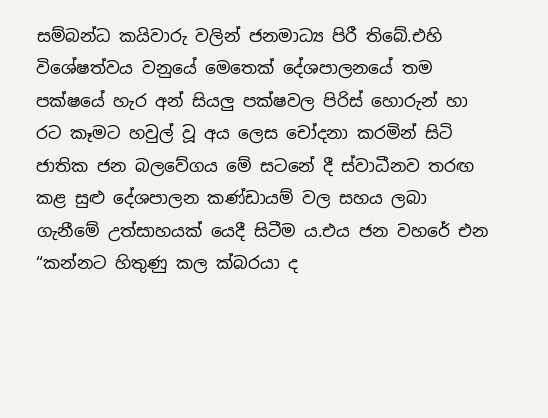සම්බන්ධ කයිවාරු වලින් ජනමාධ්‍ය පිරී තිබේ.එහි විශේෂත්වය වනුයේ මෙතෙක් දේශපාලනයේ තම පක්ෂයේ හැර අන් සියලු පක්ෂවල පිරිස් හොරුන් හා රට කෑමට හවුල් වූ අය ලෙස චෝදනා කරමින් සිටි ජාතික ජන බලවේගය මේ සටනේ දී ස්වාධීනව තරඟ කළ සුළු දේශපාලන කණ්ඩායම් වල සහය ලබා ගැනීමේ උත්සාහයක් යෙදී සිටීම ය.එය ජන වහරේ එන “කන්නට හිතුණු කල ක්බරයා ද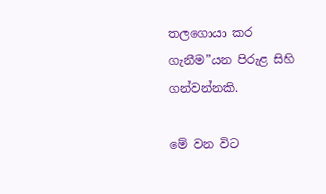තලගොයා කර ගැනීම”යන පිරුළ සිහි ගන්වන්නකි.

මේ වන විට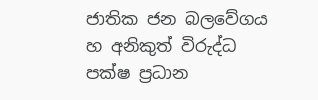ජාතික ජන බලවේගය හ අනිකුත් විරුද්ධ පක්ෂ ප්‍රධාන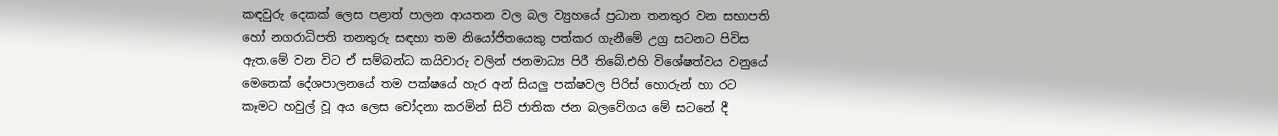කඳවුරු දෙකක් ලෙස පළාත් පාලන ආයතන වල බල ව්‍යුහයේ ප්‍රධාන තනතුර වන සභාපති හෝ නගරාධිපති තනතුරු සඳහා තම නියෝජිතයෙකු පත්කර ගැනීමේ උග්‍ර සටනට පිවිස ඇත.මේ වන විට ඒ සම්බන්ධ කයිවාරු වලින් ජනමාධ්‍ය පිරී තිබේ.එහි විශේෂත්වය වනුයේ මෙතෙක් දේශපාලනයේ තම පක්ෂයේ හැර අන් සියලු පක්ෂවල පිරිස් හොරුන් හා රට කෑමට හවුල් වූ අය ලෙස චෝදනා කරමින් සිටි ජාතික ජන බලවේගය මේ සටනේ දී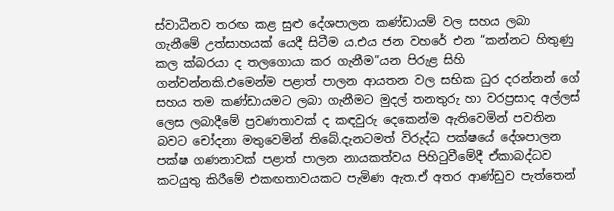ස්වාධීනව තරඟ කළ සුළු දේශපාලන කණ්ඩායම් වල සහය ලබා ගැනීමේ උත්සාහයක් යෙදී සිටීම ය.එය ජන වහරේ එන “කන්නට හිතුණු කල ක්බරයා ද තලගොයා කර ගැනීම”යන පිරුළ සිහි ගන්වන්නකි.එමෙන්ම පළාත් පාලන ආයතන වල සභික ධුර දරන්නන් ගේ සහය තම කණ්ඩායමට ලබා ගැනීමට මුදල් තනතුරු හා වරප්‍රසාද අල්ලස් ලෙස ලබාදීමේ ප්‍රවණතාවක් ද කඳවුරු දෙකෙන්ම ඇතිවෙමින් පවතින බවට චෝදනා මතුවෙමින් තිබේ.දැනටමත් විරුද්ධ පක්ෂයේ දේශපාලන පක්ෂ ගණනාවක් පළාත් පාලන නායකත්වය පිහිටුවීමේදී ඒකාබද්ධව කටයුතු කිරීමේ එකඟතාවයකට පැමිණ ඇත.ඒ අතර ආණ්ඩුව පැත්තෙන්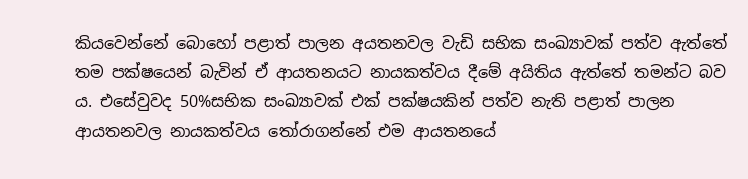කියවෙන්නේ බොහෝ පළාත් පාලන අයතනවල වැඩි සභික සංඛ්‍යාවක් පත්ව ඇත්තේ තම පක්ෂයෙන් බැවින් ඒ ආයතනයට නායකත්වය දීමේ අයිතිය ඇත්තේ තමන්ට බව ය. එසේවුවද 50%සභික සංඛ්‍යාවක් එක් පක්ෂයකින් පත්ව නැති පළාත් පාලන ආයතනවල නායකත්වය තෝරාගන්නේ එම ආයතනයේ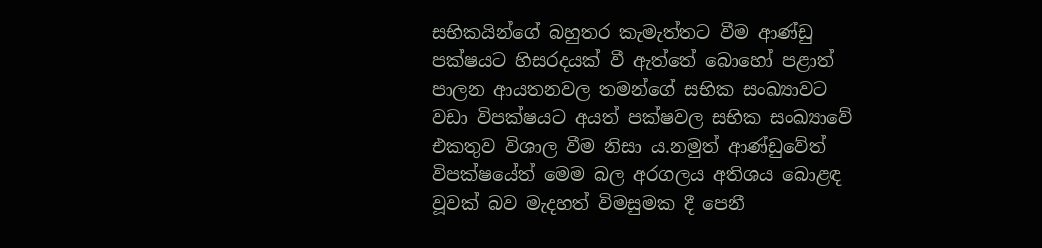සභිකයින්ගේ බහුතර කැමැත්තට වීම ආණ්ඩු පක්ෂයට හිසරදයක් වී ඇත්තේ බොහෝ පළාත් පාලන ආයතනවල තමන්ගේ සභික සංඛ්‍යාවට වඩා විපක්ෂයට අයත් පක්ෂවල සභික සංඛ්‍යාවේ එකතුව විශාල වීම නිසා ය.නමුත් ආණ්ඩුවේත් විපක්ෂයේත් මෙම බල අරගලය අතිශය බොළඳ වූවක් බව මැදහත් විමසුමක දී පෙනී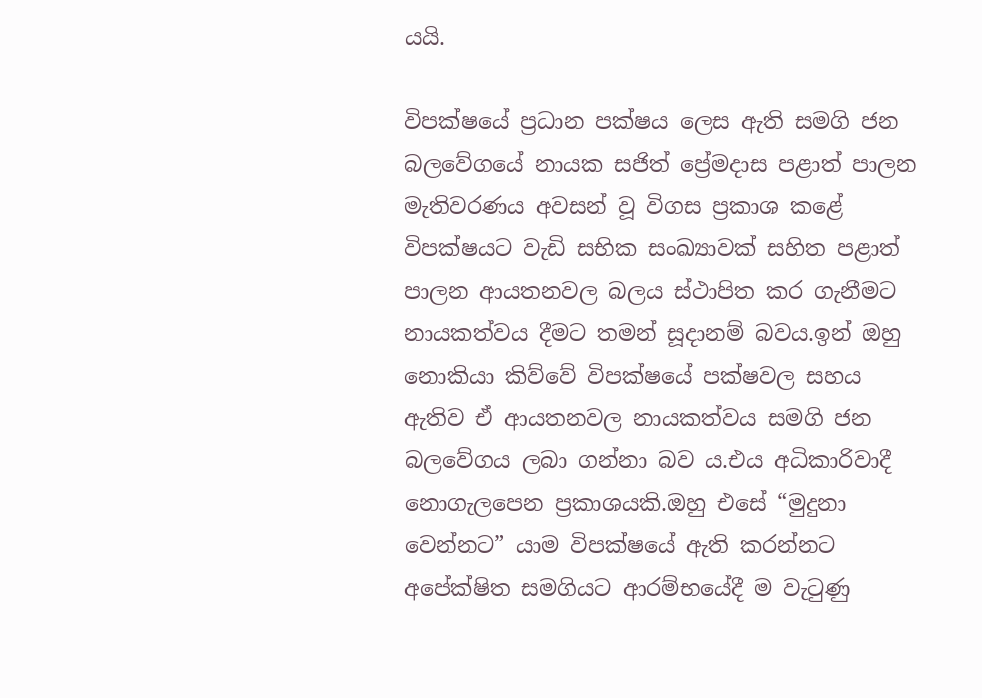යයි.

විපක්ෂයේ ප්‍රධාන පක්ෂය ලෙස ඇති සමගි ජන බලවේගයේ නායක සජිත් ප්‍රේමදාස පළාත් පාලන මැතිවරණය අවසන් වූ විගස ප්‍රකාශ කළේ විපක්ෂයට වැඩි සභික සංඛ්‍යාවක් සහිත පළාත් පාලන ආයතනවල බලය ස්ථාපිත කර ගැනීමට නායකත්වය දීමට තමන් සූදානම් බවය.ඉන් ඔහු නොකියා කිව්වේ විපක්ෂයේ පක්ෂවල සහය ඇතිව ඒ ආයතනවල නායකත්වය සමගි ජන බලවේගය ලබා ගන්නා බව ය.එය අධිකාරිවාදී නොගැලපෙන ප්‍රකාශයකි.ඔහු එසේ “මුදුනා වෙන්නට” යාම විපක්ෂයේ ඇති කරන්නට අපේක්ෂිත සමගියට ආරම්භයේදී ම වැටුණු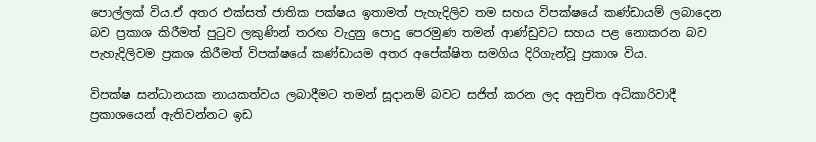පොල්ලක් විය.ඒ අතර එක්සත් ජාතික පක්ෂය ඉතාමත් පැහැදිලිව තම සහය විපක්ෂයේ කණ්ඩායම් ලබාදෙන බව ප්‍රකාශ කිරීමත් පුටුව ලකුණින් තරඟ වැදුනු පොදු පෙරමුණ තමන් ආණ්ඩුවට සහය පළ නොකරන බව පැහැදිලිවම ප්‍රකශ කිරීමත් විපක්ෂයේ කණ්ඩායම අතර අපේක්ෂිත සමගිය දිරිගැන්වූ ප්‍රකාශ විය.

විපක්ෂ සන්ධානයක නායකත්වය ලබාදීමට තමන් සූදානම් බවට සජිත් කරන ලද අනුචිත අධිකාරිවාදී ප්‍රකාශයෙන් ඇතිවන්නට ඉඩ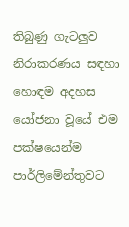තිබුණු ගැටලුව නිරාකරණය සඳහා හොඳම අදහස යෝජනා වූයේ එම පක්ෂයෙන්ම පාර්ලිමේන්තුවට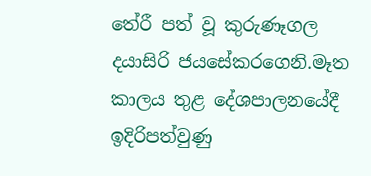තේරී පත් වූ කුරුණෑගල දයාසිරි ජයසේකරගෙනි.මෑත කාලය තුළ දේශපාලනයේදී ඉදිරිපත්වුණු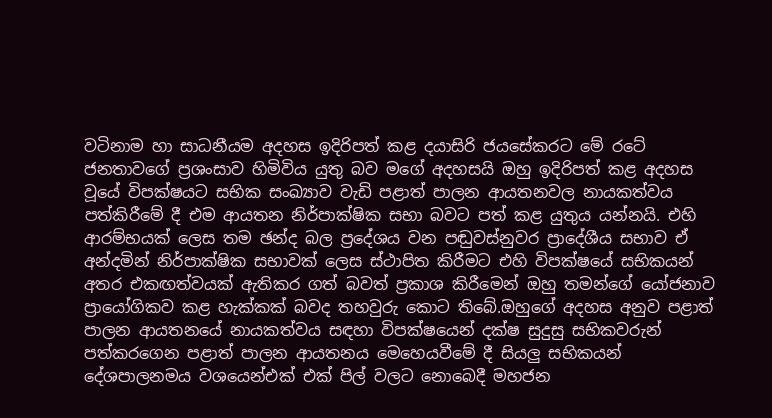වටිනාම හා සාධනීයම අදහස ඉදිරිපත් කළ දයාසිරි ජයසේකරට මේ රටේ ජනතාවගේ ප්‍රශංසාව හිමිවිය යුතු බව මගේ අදහසයි ඔහු ඉදිරිපත් කළ අදහස වූයේ විපක්ෂයට සභික සංඛ්‍යාව වැඩි පළාත් පාලන ආයතනවල නායකත්වය පත්කිරීමේ දී එම ආයතන නිර්පාක්ෂික සභා බවට පත් කළ යුතුය යන්නයි. එහි ආරම්භයක් ලෙස තම ඡන්ද බල ප්‍රදේශය වන පඬුවස්නුවර ප්‍රාදේශීය සභාව ඒ අන්දමින් නිර්පාක්ෂික සභාවක් ලෙස ස්ථාපිත කිරීමට එහි විපක්ෂයේ සභිකයන් අතර එකඟත්වයක් ඇතිකර ගත් බවත් ප්‍රකාශ කිරීමෙන් ඔහු තමන්ගේ යෝජනාව ප්‍රායෝගිකව කළ හැක්කක් බවද තහවුරු කොට තිබේ.ඔහුගේ අදහස අනුව පළාත් පාලන ආයතනයේ නායකත්වය සඳහා විපක්ෂයෙන් දක්ෂ සුදුසු සභිකවරුන් පත්කරගෙන පළාත් පාලන ආයතනය මෙහෙයවීමේ දී සියලු සභිකයන් දේශපාලනමය වශයෙන්එක් එක් පිල් වලට නොබෙදී මහජන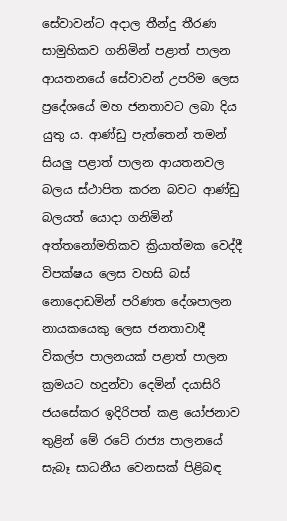සේවාවන්ට අදාල තීන්දු තීරණ සාමුහිකව ගනිමින් පළාත් පාලන ආයතනයේ සේවාවන් උපරිම ලෙස ප්‍රදේශයේ මහ ජනතාවට ලබා දිය යුතු ය. ආණ්ඩු පැත්තෙන් තමන් සියලු පළාත් පාලන ආයතනවල බලය ස්ථාපිත කරන බවට ආණ්ඩු බලයත් යොදා ගනිමින් අත්තනෝමතිකව ක්‍රියාත්මක වෙද්දී විපක්ෂය ලෙස වහසි බස් නොදොඩමින් පරිණත දේශපාලන නායකයෙකු ලෙස ජනතාවාදී විකල්ප පාලනයක් පළාත් පාලන ක්‍රමයට හදුන්වා දෙමින් දයාසිරි ජයසේකර ඉදිරිපත් කළ යෝජනාව තුළින් මේ රටේ රාජ්‍ය පාලනයේ සැබෑ සාධනීය වෙනසක් පිළිබඳ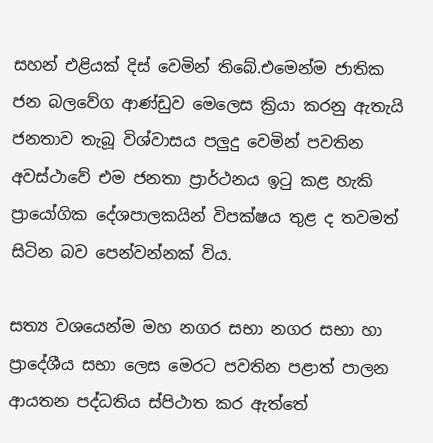සහන් එළියක් දිස් වෙමින් තිබේ.එමෙන්ම ජාතික ජන බලවේග ආණ්ඩුව මෙලෙස ක්‍රියා කරනු ඇතැයි ජනතාව තැබූ විශ්වාසය පලුදු වෙමින් පවතින අවස්ථාවේ එම ජනතා ප්‍රාර්ථනය ඉටු කළ හැකි ප්‍රායෝගික දේශපාලකයින් විපක්ෂය තුළ ද තවමත් සිටින බව පෙන්වන්නක් විය.

සත්‍ය වශයෙන්ම මහ නගර සභා නගර සභා හා ප්‍රාදේශීය සභා ලෙස මෙරට පවතින පළාත් පාලන ආයතන පද්ධතිය ස්පිථාත කර ඇත්තේ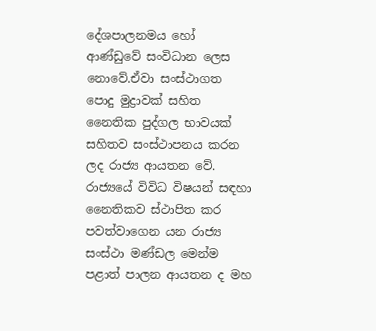දේශපාලනමය හෝ ආණ්ඩුවේ සංවිධාන ලෙස නොවේ.ඒවා සංස්ථාගත පොදු මුද්‍රාවක් සහිත නෛතික පුද්ගල භාවයක් සහිතව සංස්ථාපනය කරන ලද රාජ්‍ය ආයතන වේ. රාජ්‍යයේ විවිධ විෂයන් සඳහා නෛතිකව ස්ථාපිත කර පවත්වාගෙන යන රාජ්‍ය සංස්ථා මණ්ඩල මෙන්ම පළාත් පාලන ආයතන ද මහ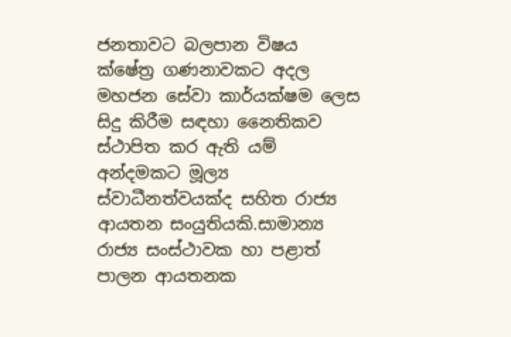ජනතාවට බලපාන විෂය ක්ෂේත්‍ර ගණනාවකට අදල මහජන සේවා කාර්යක්ෂම ලෙස සිදු කිරීම සඳහා නෛතිකව ස්ථාපිත කර ඇති යම් අන්දමකට මූල්‍ය ස්වාධීනත්වයක්ද සහිත රාජ්‍ය ආයතන සංයුතියකි.සාමාන්‍ය රාජ්‍ය සංස්ථාවක හා පළාත් පාලන ආයතනක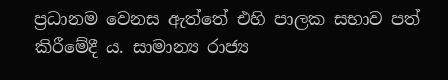ප්‍රධානම වෙනස ඇත්තේ එහි පාලක සභාව පත් කිරීමේදී ය. සාමාන්‍ය රාජ්‍ය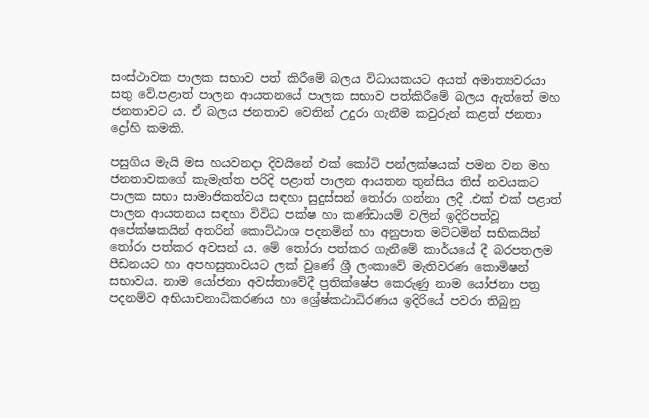සංස්ථාවක පාලක සභාව පත් කිරීමේ බලය විධායකයට අයත් අමාත්‍යවරයා සතු වේ.පළාත් පාලන ආයතනයේ පාලක සභාව පත්කිරීමේ බලය ඇත්තේ මහ ජනතාවට ය. ඒ බලය ජනතාව වෙතින් උදුරා ගැනීම කවුරුන් කළත් ජනතා ද්‍රෝහි කමකි.

පසුගිය මැයි මස හයවනදා දිවයිනේ එක් කෝටි පන්ලක්ෂයක් පමන වන මහ ජනතාවකගේ කැමැත්ත පරිදි පළාත් පාලන ආයතන තුන්සිය තිස් නවයකට පාලක සභා සාමාජිකත්වය සඳහා සුදුස්සන් තෝරා ගන්නා ලදී .එක් එක් පළාත් පාලන ආයතනය සඳහා විවිධ පක්ෂ හා කණ්ඩායම් වලින් ඉදිරිපත්වූ අපේක්ෂකයින් අතරින් කොට්ඨාශ පදනමින් හා අනුපාත මට්ටමින් සභිකයින් තෝරා පත්කර අවසන්‍ ය. මේ තෝරා පත්කර ගැනීමේ කාර්යයේ දී බරපතලම පීඩනයට හා අපහසුතාවයට ලක් වුණේ ශ්‍රී ලංකාවේ මැතිවරණ කොමිෂන් සභාවය. නාම යෝජනා අවස්තාවේදී ප්‍රතික්ෂේප කෙරුණු නාම යෝජනා පත්‍ර පදනම්ව අභියාචනාධිකරණය හා ශ්‍රේෂ්කඨාධිරණය ඉදිරියේ පවරා තිබුනු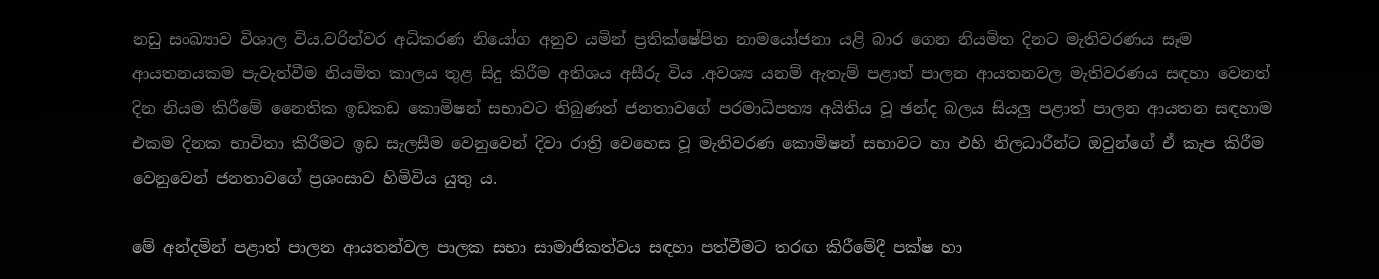නඩු සංඛ්‍යාව විශාල විය.වරින්වර අධිකරණ නියෝග අනුව යමින් ප්‍රතික්ෂේපිත නාමයෝජනා යළි බාර ගෙන නියමිත දිනට මැතිවරණය සෑම ආයතනයකම පැවැත්වීම නියමිත කාලය තුළ සිදු කිරීම අතිශය අසීරු විය .අවශ්‍ය යනම් ඇතැම් පළාත් පාලන ආයතනවල මැතිවරණය සඳහා වෙනත් දින නියම කිරීමේ නෛතික ඉඩකඩ කොමිෂන් සභාවට තිබුණත් ජනතාවගේ පරමාධිපත්‍ය අයිතිය වූ ඡන්ද බලය සියලු පළාත් පාලන ආයතන සඳහාම එකම දිනක භාවිතා කිරීමට ඉඩ සැලසීම වෙනුවෙන් දිවා රාත්‍රි වෙහෙස වූ මැතිවරණ කොමිෂන් සභාවට හා එහි නිලධාරීන්ට ඔවුන්ගේ ඒ කැප කිරීම වෙනුවෙන් ජනතාවගේ ප්‍රශංසාව හිමිවිය යුතු ය.

මේ අන්දමින් පළාත් පාලන ආයතන්වල පාලක සභා සාමාජිකත්වය සඳහා පත්වීමට තරඟ කිරීමේදී පක්ෂ හා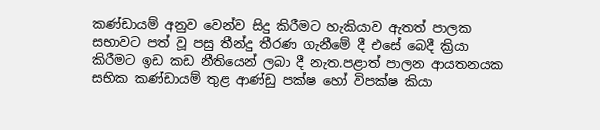කණ්ඩායම් අනුව වෙන්ව සිදු කිරීමට හැකියාව ඇතත් පාලක සභාවට පත් වූ පසු තීන්දු තීරණ ගැනීමේ දී එසේ බෙදී ක්‍රියා කිරීමට ඉඩ කඩ නීතියෙන් ලබා දී නැත.පළාත් පාලන ආයතනයක සභික කණ්ඩායම් තුළ ආණ්ඩු පක්ෂ හෝ විපක්ෂ කියා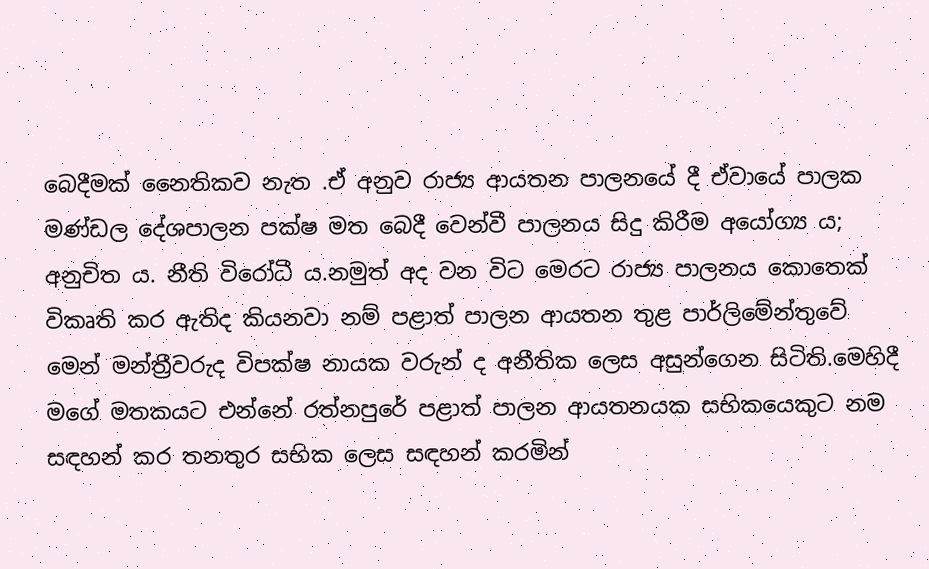බෙදීමක් නෛතිකව නැත .ඒ අනුව රාජ්‍ය ආයතන පාලනයේ දී ඒවායේ පාලක මණ්ඩල දේශපාලන පක්ෂ මත බෙදී වෙන්වී පාලනය සිදු කිරීම අයෝග්‍ය ය; අනුචිත ය. නීති විරෝධී ය.නමුත් අද වන විට මෙරට රාජ්‍ය පාලනය කොතෙක් විකෘති කර ඇතිද කියනවා නම් පළාත් පාලන ආයතන තුළ පාර්ලිමේන්තුවේ මෙන් මන්ත්‍රීවරුද විපක්ෂ නායක වරුන් ද අනීතික ලෙස අසුන්ගෙන සිටිති.මෙහිදී මගේ මතකයට එන්නේ රත්නපුරේ පළාත් පාලන ආයතනයක සභිකයෙකුට නම සඳහන් කර තනතුර සභික ලෙස සඳහන් කරමින්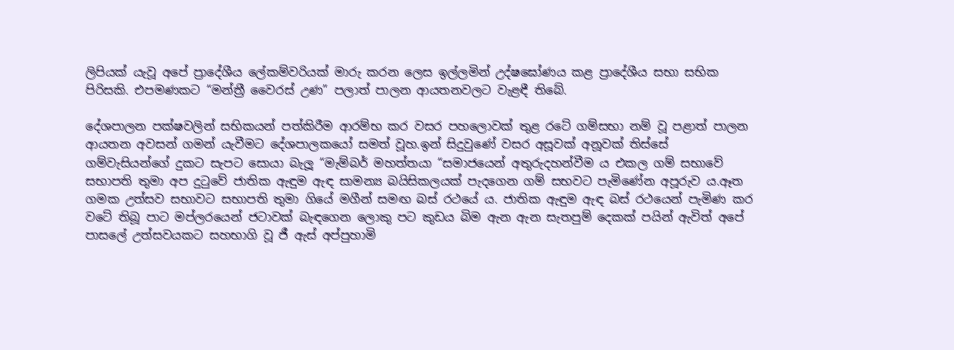ලිපියක් යැවූ අපේ ප්‍රාදේශීය ලේකම්වරියක් මාරු කරන ලෙස ඉල්ලමින් උද්ෂඝෝණය කළ ප්‍රාදේශීය සභා සභික පිරිසකි. එපමණකට “මන්ත්‍රී වෛරස් උණ” පලාත් පාලන ආයතනවලට වැළඳී තිබේ.

දේශපාලන පක්ෂවලින් සභිකයන් පත්කිරීම ආරම්භ කර වසර පහලොවක් තුළ රටේ ගම්සභා නම් වූ පළාත් පාලන ආයතන අවසන් ගමන් යැවීමට දේශපාලකයෝ සමත් වූහ.ඉන් සිදුවුණේ වසර අසූවක් අනූවක් තිස්සේ ගම්වැසියන්ගේ දුකට සැපට සොයා බැලූ “මැම්බර් මහත්තයා “සමාජයෙන් අතුරුදහන්වීම ය එකල ගම් සභාවේ සභාපති තුමා අප දුටුවේ ජාතික ඇඳුම ඇඳ සාමන්‍ය බයිසිකලයක් පැදගෙන ගම් සභවට පැමිණේන අපූරුව ය.ඈත ගමක උත්සව සභාවට සභාපති තුමා ගියේ මගීන් සමඟ බස් රථයේ ය. ජාතික ඇඳුම ඇඳ බස් රථයෙන් පැමිණ කර වටේ තිබූ පාට මප්ලරයෙන් ජටාවක් බැඳගෙන ලොකු පට කුඩය බිම ඇන ඇන සැතපුම් දෙකක් පයින් ඇවිත් අපේ පාසලේ උත්සවයකට සහභාගි වූ ජී ඇස් අප්පුහාමි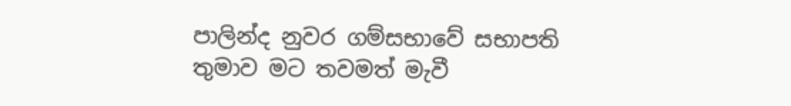පාලින්ද නුවර ගම්සභාවේ සභාපති තුමාව මට තවමත් මැවී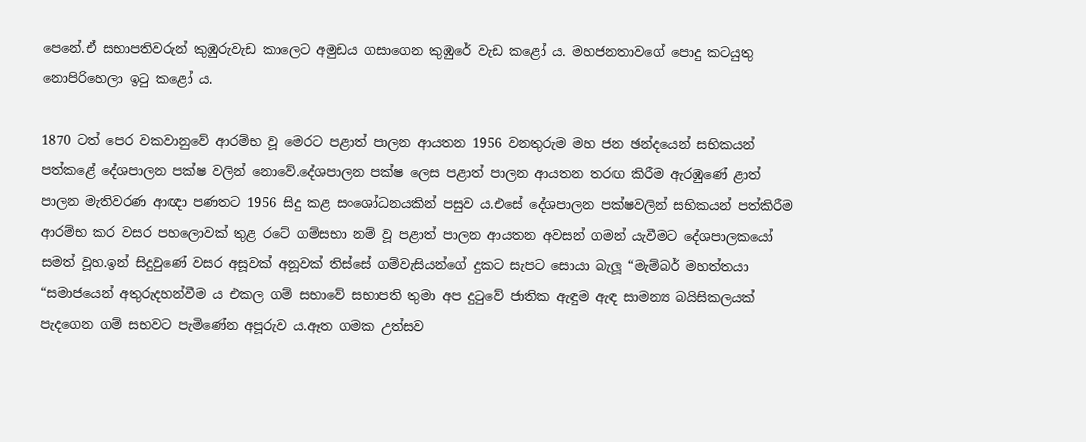පෙනේ.ඒ සභාපතිවරුන් කුඹුරුවැඩ කාලෙට අමුඩය ගසාගෙන කුඹුරේ වැඩ කළෝ ය. මහජනතාවගේ පොදු කටයුතු නොපිරිහෙලා ඉටු කළෝ ය.

1870 ටත් පෙර වකවානුවේ ආරම්භ වූ මෙරට පළාත් පාලන ආයතන 1956 වනතුරුම මහ ජන ඡන්දයෙන් සභිකයන් පත්කළේ දේශපාලන පක්ෂ වලින් නොවේ.දේශපාලන පක්ෂ ලෙස පළාත් පාලන ආයතන තරඟ කිරීම ඇරඹුණේ ළාත් පාලන මැතිවරණ ආඥා පණතට 1956 සිදු කළ සංශෝධනයකින් පසුව ය.එසේ දේශපාලන පක්ෂවලින් සභිකයන් පත්කිරීම ආරම්භ කර වසර පහලොවක් තුළ රටේ ගම්සභා නම් වූ පළාත් පාලන ආයතන අවසන් ගමන් යැවීමට දේශපාලකයෝ සමත් වූහ.ඉන් සිදුවුණේ වසර අසූවක් අනූවක් තිස්සේ ගම්වැසියන්ගේ දුකට සැපට සොයා බැලූ “මැම්බර් මහත්තයා “සමාජයෙන් අතුරුදහන්වීම ය එකල ගම් සභාවේ සභාපති තුමා අප දුටුවේ ජාතික ඇඳුම ඇඳ සාමන්‍ය බයිසිකලයක් පැදගෙන ගම් සභවට පැමිණේන අපූරුව ය.ඈත ගමක උත්සව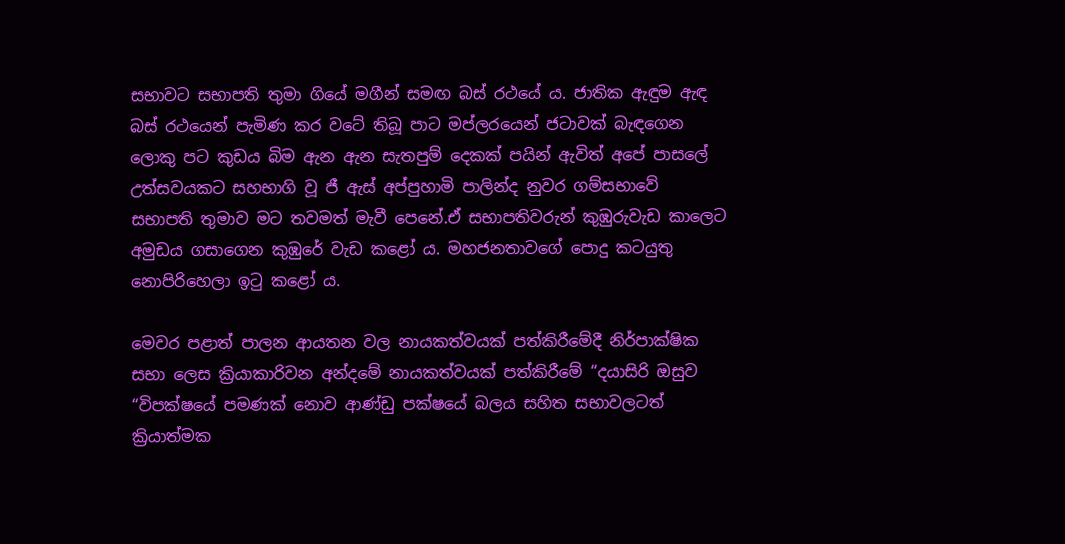සභාවට සභාපති තුමා ගියේ මගීන් සමඟ බස් රථයේ ය. ජාතික ඇඳුම ඇඳ බස් රථයෙන් පැමිණ කර වටේ තිබූ පාට මප්ලරයෙන් ජටාවක් බැඳගෙන ලොකු පට කුඩය බිම ඇන ඇන සැතපුම් දෙකක් පයින් ඇවිත් අපේ පාසලේ උත්සවයකට සහභාගි වූ ජී ඇස් අප්පුහාමි පාලින්ද නුවර ගම්සභාවේ සභාපති තුමාව මට තවමත් මැවී පෙනේ.ඒ සභාපතිවරුන් කුඹුරුවැඩ කාලෙට අමුඩය ගසාගෙන කුඹුරේ වැඩ කළෝ ය. මහජනතාවගේ පොදු කටයුතු නොපිරිහෙලා ඉටු කළෝ ය.

මෙවර පළාත් පාලන ආයතන වල නායකත්වයක් පත්කිරීමේදී නිර්පාක්ෂික සභා ලෙස ක්‍රියාකාරිවන අන්දමේ නායකත්වයක් පත්කිරීමේ “දයාසිරි ඔසුව “විපක්ෂයේ පමණක් නොව ආණ්ඩු පක්ෂයේ බලය සහිත සභාවලටත් ක්‍රියාත්මක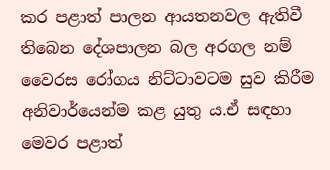කර පළාත් පාලන ආයතනවල ඇතිවී තිබෙන දේශපාලන බල අරගල නම් වෛරස රෝගය නිට්ටාවටම සුව කිරීම අනිවාර්යෙන්ම කළ යුතු ය.ඒ සඳහා මෙවර පළාත්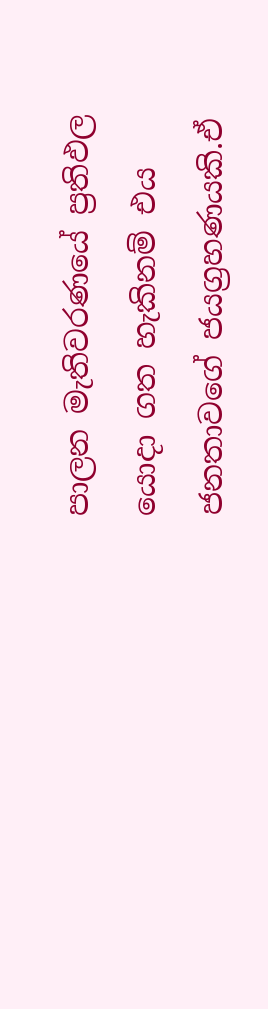පාලන මැතිවරණයේ ප්‍රතිඵල යොදා ගත හැකිනම් එය ජනතාවගේ ජයග්‍රහණයකි.ඒ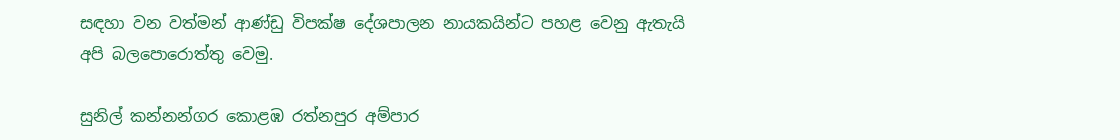සඳහා වන වත්මන් ආණ්ඩු විපක්ෂ දේශපාලන නායකයින්ට පහළ වෙනු ඇතැයි අපි බලපොරොත්තු වෙමු.

සුනිල් කන්නන්ගර කොළඹ රත්නපුර අම්පාර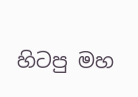හිටපු මහ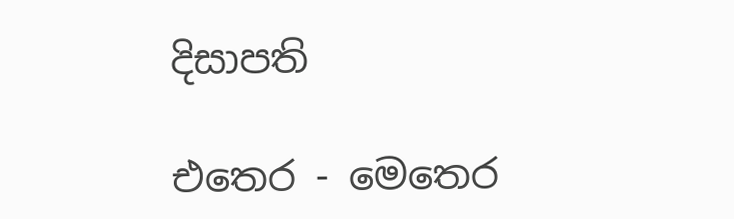දිසාපති

එතෙර - මෙතෙර